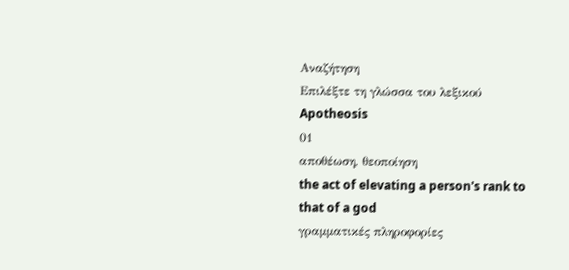Αναζήτηση
Επιλέξτε τη γλώσσα του λεξικού
Apotheosis
01
αποθέωση, θεοποίηση
the act of elevating a person's rank to that of a god
γραμματικές πληροφορίες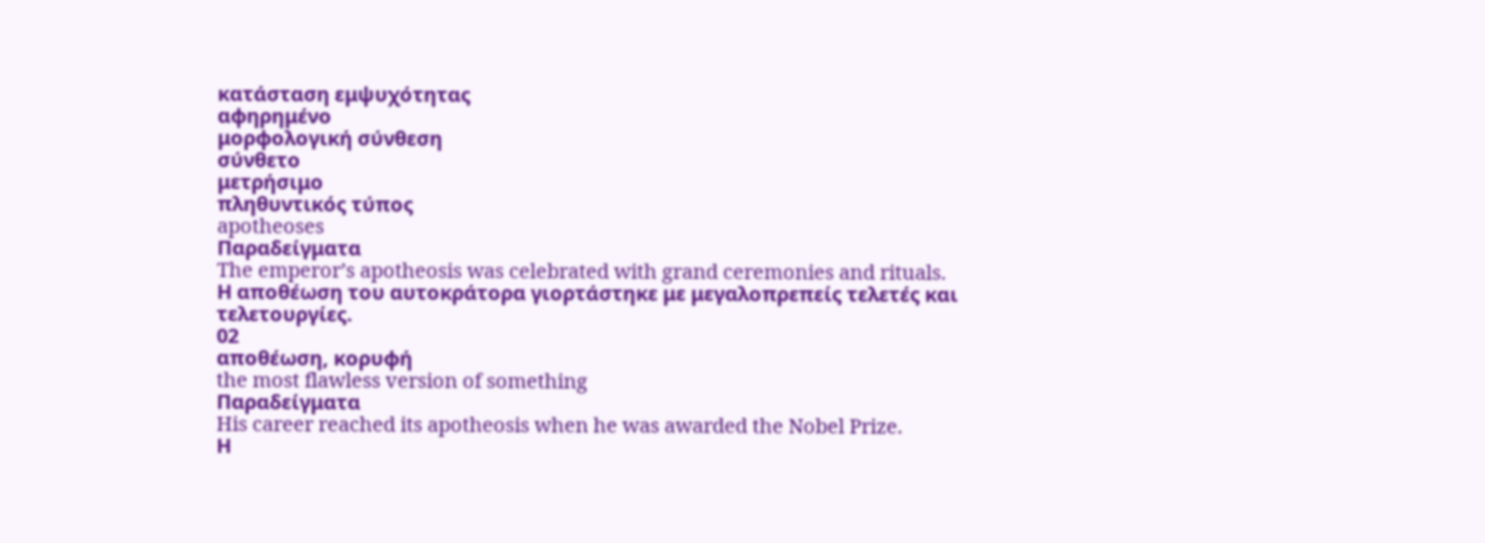κατάσταση εμψυχότητας
αφηρημένο
μορφολογική σύνθεση
σύνθετο
μετρήσιμο
πληθυντικός τύπος
apotheoses
Παραδείγματα
The emperor’s apotheosis was celebrated with grand ceremonies and rituals.
Η αποθέωση του αυτοκράτορα γιορτάστηκε με μεγαλοπρεπείς τελετές και τελετουργίες.
02
αποθέωση, κορυφή
the most flawless version of something
Παραδείγματα
His career reached its apotheosis when he was awarded the Nobel Prize.
Η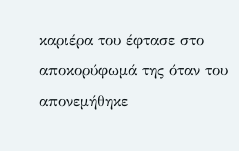καριέρα του έφτασε στο αποκορύφωμά της όταν του απονεμήθηκε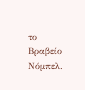το Βραβείο Νόμπελ.